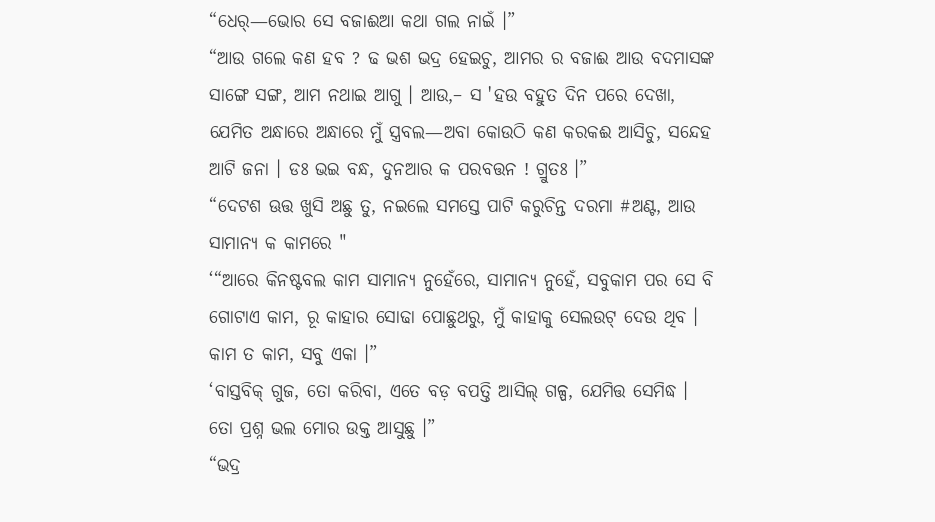“ଧେର୍—ଭୋର ସେ ବଜାଈଆ କଥା ଗଲ ନାଇଁ ।”
“ଆଉ ଗଲେ କଣ ହବ ? ଢ ଭଶ ଭଦ୍ର ହେଇଚୁ, ଆମର ର ବଜାଈ ଆଉ ବଦମାସଙ୍କ ସାଙ୍ଗେ ସଙ୍ଗ, ଆମ ନଥାଇ ଆଗୁ । ଆଉ,– ସ 'ହଉ ବହୁତ ଦିନ ପରେ ଦେଖା, ଯେମିତ ଅନ୍ଧାରେ ଅନ୍ଧାରେ ମୁଁ ସ୍ତ୍ରବଲ—ଅବା କୋଉଠି କଣ କରକଈ ଆସିଚୁ, ସନ୍ଦେହ ଆଟି ଜନା । ଡଃ ଭଇ ବନ୍ଧ, ଦୁନଆର କ ପରବତ୍ତନ ! ଗ୍ରୁତଃ ।”
“ଦେଟଶ ଊତ୍ତ ଖୁସି ଅଛୁ ତୁ, ନଇଲେ ସମସ୍ତେ ପାଟି କରୁଚିନ୍ତ ଦରମା #ଅଣ୍ଟ, ଆଉ ସାମାନ୍ୟ କ କାମରେ "
‘“ଆରେ କିନଷ୍ଟବଲ କାମ ସାମାନ୍ୟ ନୁହେଁରେ, ସାମାନ୍ୟ ନୁହେଁ, ସବୁକାମ ପର ସେ ବି ଗୋଟାଏ କାମ, ରୂ କାହାର ସୋଢା ପୋଛୁଥରୁ, ମୁଁ କାହାକୁ ସେଲଉଟ୍ ଦେଉ ଥିବ । କାମ ତ କାମ, ସବୁ ଏକା ।”
‘ବାସ୍ତବିକ୍ ଗୁଜ, ତୋ କରିବା, ଏତେ ବଡ଼ ବପତ୍ତି ଆସିଲ୍ ଗଳ୍ପ, ଯେମିତ୍ତ ସେମିଦ୍ଧ । ତୋ ପ୍ରଶ୍ନ ଭଲ ମୋର ଉକ୍ତ ଆସୁଛୁ ।”
“ଭଦ୍ର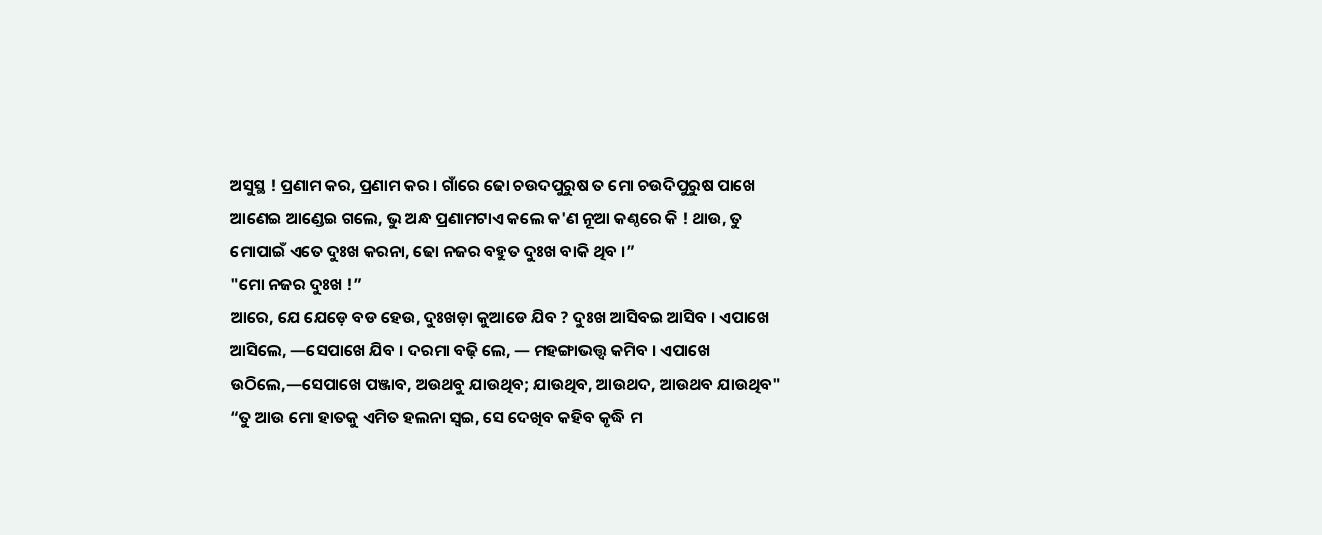ଅସୁସ୍ଥ ! ପ୍ରଣାମ କର, ପ୍ରଣାମ କର । ଗାଁରେ ଢୋ ଚଉଦପୁରୁଷ ତ ମୋ ଚଉଦିପୁରୁଷ ପାଖେ ଆଣେଇ ଆଣ୍ଡେଇ ଗଲେ, ଭୁ ଅନ୍ଧ ପ୍ରଣାମଟାଏ କଲେ କ'ଣ ନୂଆ କଣ୍ଠରେ କି ! ଥାଉ, ତୁ ମୋପାଇଁ ଏତେ ଦୁଃଖ କରନା, ଢୋ ନଜର ବହୁତ ଦୁଃଖ ବାକି ଥିବ ।”
"ମୋ ନଜର ଦୁଃଖ !”
ଆରେ, ଯେ ଯେଡ଼େ ବଡ ହେଉ, ଦୁଃଖଡ଼ା କୁଆଡେ ଯିବ ? ଦୁଃଖ ଆସିବଇ ଆସିବ । ଏପାଖେ ଆସିଲେ, —ସେପାଖେ ଯିବ । ଦରମା ବଢ଼ି ଲେ, — ମହଙ୍ଗାଭତ୍ତ୍ବ କମିବ । ଏପାଖେ ଉଠିଲେ,—ସେପାଖେ ପଞ୍ଜାବ, ଅଉଥବୁ ଯାଉଥିବ; ଯାଉଥିବ, ଆଉଥଦ, ଆଉଥବ ଯାଉଥିବ"
“ତୁ ଆଉ ମୋ ହାତକୁ ଏମିତ ହଲନା ସ୍ବଇ, ସେ ଦେଖିବ କହିବ କୃଦ୍ଧି ମ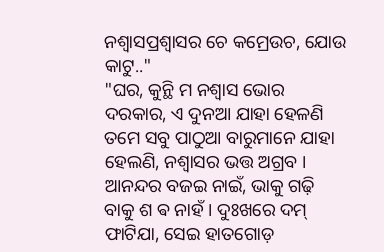ନଶ୍ବାସପ୍ରଶ୍ବାସର ଚେ କମ୍ରେଉଚ, ଯୋଉ କାଟୁ.."
"ଘର, କୁନ୍ଥି ମ ନଶ୍ବାସ ଭୋର ଦରକାର, ଏ ଦୁନଆ ଯାହା ହେଳଣି ତମେ ସବୁ ପାଠୁଆ ବାରୁମାନେ ଯାହା ହେଲଣି, ନଶ୍ବାସର ଭତ୍ତ ଅଗ୍ରବ । ଆନନ୍ଦର ବଜଇ ନାଇଁ, ଭାକୁ ଗଢ଼ି ବାକୁ ଶ ଵ ନାହଁ । ଦୁଃଖରେ ଦମ୍ ଫାଟିଯା, ସେଇ ହାତଗୋଡ଼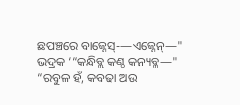ଛପଞ୍ଚରେ ବାଜ୍ନେସ୍-—ଏଜ୍ନେନ୍—"
ଭଦ୍ରକ ‘“କନ୍ଧିବ୍ଲ କଣ୍ଠ କନ୍ୟବ୍ଳ—"
“ରବୁଳ ହଁ, କବଢା ଅଉ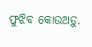ଫୁଝିବ କୋଉଅଡ଼ୁ.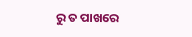ରୁ ତ ପାଖରେ